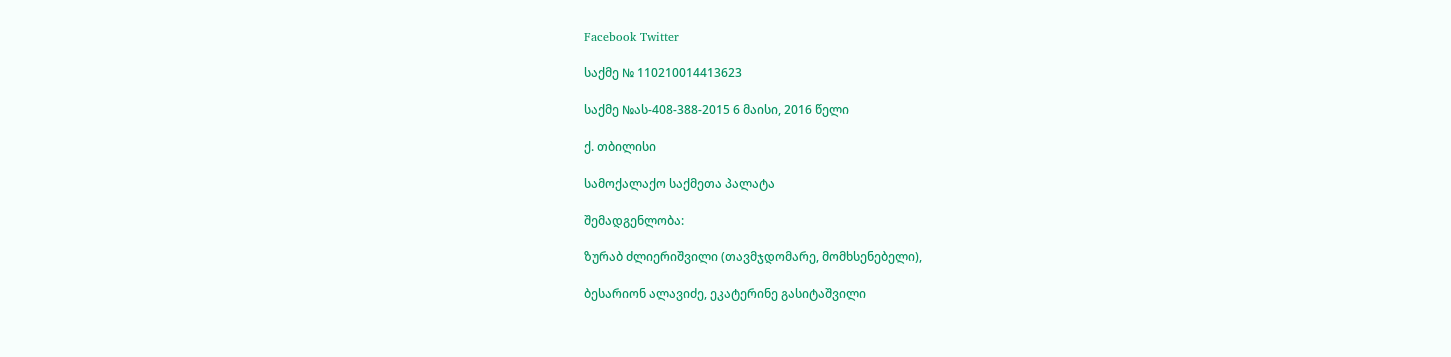Facebook Twitter

საქმე № 110210014413623

საქმე №ას-408-388-2015 6 მაისი, 2016 წელი

ქ. თბილისი

სამოქალაქო საქმეთა პალატა

შემადგენლობა:

ზურაბ ძლიერიშვილი (თავმჯდომარე, მომხსენებელი),

ბესარიონ ალავიძე, ეკატერინე გასიტაშვილი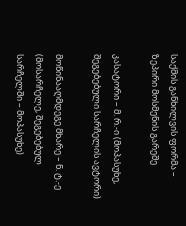საქმის განხილვის ფორმა – ზეპირი მოსმენის გარეშე

კასატორი – მ. რ.-ი (მოპასუხე, შეგებებული სარჩელის ავტორი)

მოწინააღმდეგე მხარე – ნ. ტ.-ე (მოსარჩელე, შეგებებულ სარჩელში – მოპასუხე)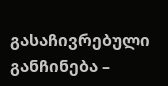გასაჩივრებული განჩინება –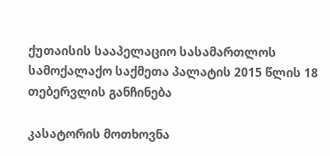ქუთაისის სააპელაციო სასამართლოს სამოქალაქო საქმეთა პალატის 2015 წლის 18 თებერვლის განჩინება

კასატორის მოთხოვნა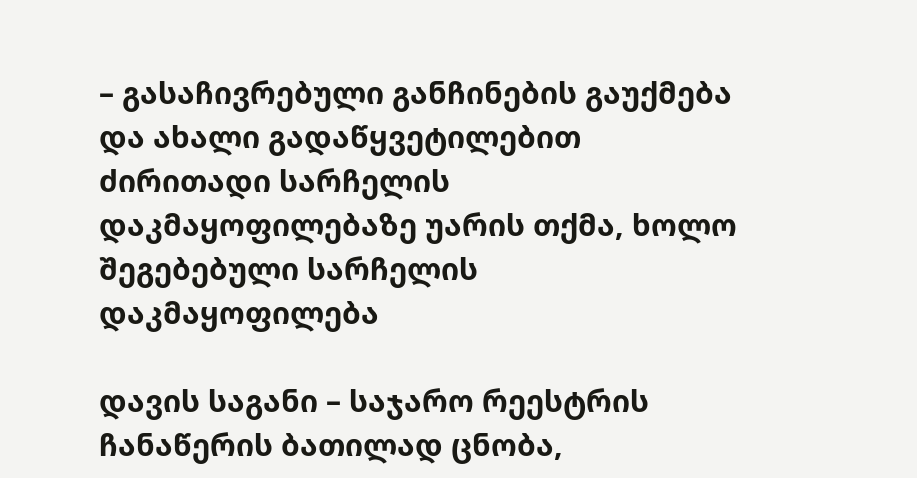– გასაჩივრებული განჩინების გაუქმება და ახალი გადაწყვეტილებით ძირითადი სარჩელის დაკმაყოფილებაზე უარის თქმა, ხოლო შეგებებული სარჩელის დაკმაყოფილება

დავის საგანი – საჯარო რეესტრის ჩანაწერის ბათილად ცნობა,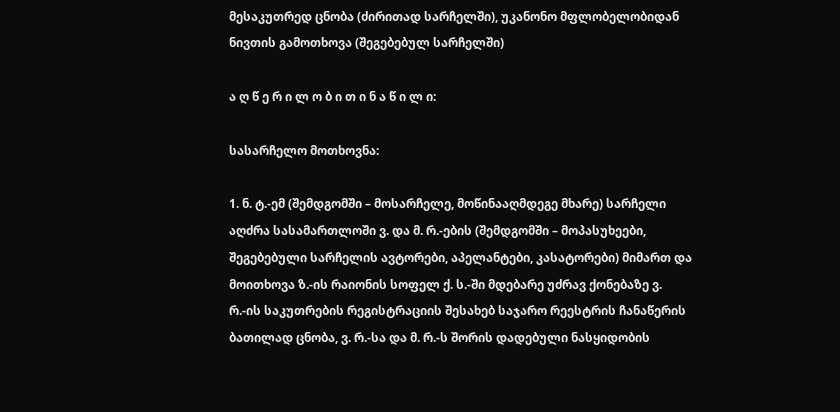მესაკუთრედ ცნობა (ძირითად სარჩელში), უკანონო მფლობელობიდან ნივთის გამოთხოვა (შეგებებულ სარჩელში)

ა ღ წ ე რ ი ლ ო ბ ი თ ი ნ ა წ ი ლ ი:

სასარჩელო მოთხოვნა:

1. ნ. ტ.-ემ (შემდგომში – მოსარჩელე, მოწინააღმდეგე მხარე) სარჩელი აღძრა სასამართლოში ვ. და მ. რ.-ების (შემდგომში – მოპასუხეები, შეგებებული სარჩელის ავტორები, აპელანტები, კასატორები) მიმართ და მოითხოვა ზ.-ის რაიონის სოფელ ქ. ს.-ში მდებარე უძრავ ქონებაზე ვ. რ.-ის საკუთრების რეგისტრაციის შესახებ საჯარო რეესტრის ჩანაწერის ბათილად ცნობა, ვ. რ.-სა და მ. რ.-ს შორის დადებული ნასყიდობის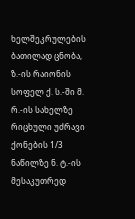ხელშეკრულების ბათილად ცნობა, ზ.-ის რაიონის სოფელ ქ. ს.-ში მ. რ.-ის სახელზე რიცხული უძრავი ქონების 1/3 ნაწილზე ნ. ტ.-ის მესაკუთრედ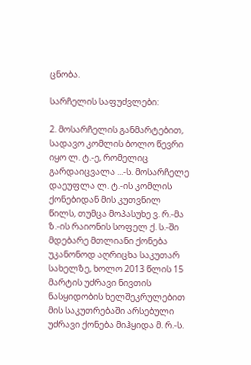ცნობა.

სარჩელის საფუძვლები:

2. მოსარჩელის განმარტებით, სადავო კომლის ბოლო წევრი იყო ლ. ტ.-ე, რომელიც გარდაიცვალა ...-ს. მოსარჩელე დაეუფლა ლ. ტ.-ის კომლის ქონებიდან მის კუთვნილ წილს, თუმცა მოპასუხე ვ. რ.-მა ზ.-ის რაიონის სოფელ ქ. ს.-ში მდებარე მთლიანი ქონება უკანონოდ აღრიცხა საკუთარ სახელზე, ხოლო 2013 წლის 15 მარტის უძრავი ნივთის ნასყიდობის ხელშეკრულებით მის საკუთრებაში არსებული უძრავი ქონება მიჰყიდა მ. რ.-ს.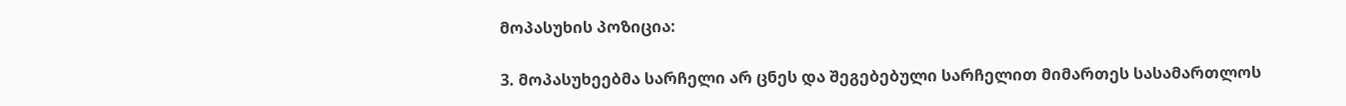მოპასუხის პოზიცია:

3. მოპასუხეებმა სარჩელი არ ცნეს და შეგებებული სარჩელით მიმართეს სასამართლოს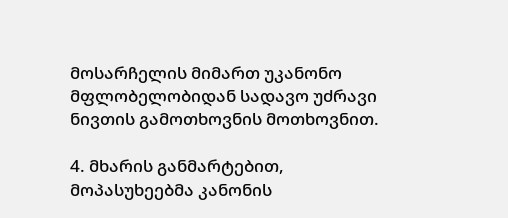მოსარჩელის მიმართ უკანონო მფლობელობიდან სადავო უძრავი ნივთის გამოთხოვნის მოთხოვნით.

4. მხარის განმარტებით, მოპასუხეებმა კანონის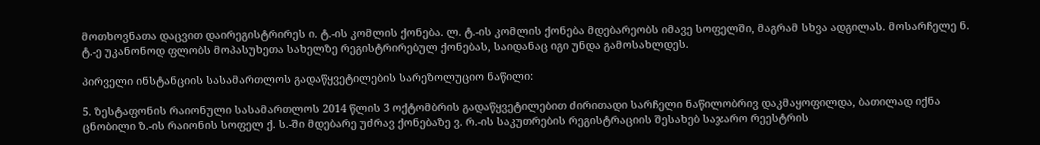მოთხოვნათა დაცვით დაირეგისტრირეს ი. ტ.-ის კომლის ქონება. ლ. ტ.-ის კომლის ქონება მდებარეობს იმავე სოფელში, მაგრამ სხვა ადგილას. მოსარჩელე ნ. ტ.-ე უკანონოდ ფლობს მოპასუხეთა სახელზე რეგისტრირებულ ქონებას, საიდანაც იგი უნდა გამოსახლდეს.

პირველი ინსტანციის სასამართლოს გადაწყვეტილების სარეზოლუციო ნაწილი:

5. ზესტაფონის რაიონული სასამართლოს 2014 წლის 3 ოქტომბრის გადაწყვეტილებით ძირითადი სარჩელი ნაწილობრივ დაკმაყოფილდა, ბათილად იქნა ცნობილი ზ.-ის რაიონის სოფელ ქ. ს.-ში მდებარე უძრავ ქონებაზე ვ. რ.-ის საკუთრების რეგისტრაციის შესახებ საჯარო რეესტრის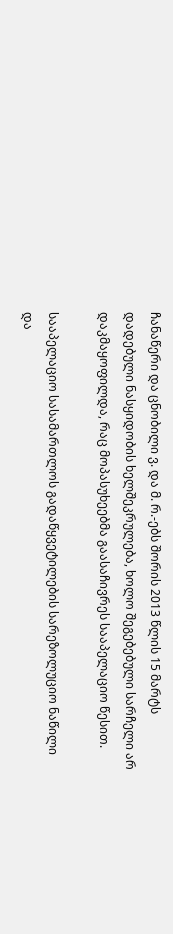ჩანაწერი და ცნობილი ვ. და მ. რ.-ებს შორის 2013 წლის 15 მარტს დადებული ნასყიდობის ხელშეკრულება, ხოლო შეგებებული სარჩელი არ დაკმაყოფილდა, რაც მოპასუხეებმა გაასაჩივრეს სააპელაციო წესით.

სააპელაციო სასამართლოს გადაწყვეტილების სარეზოლუციო ნაწილი და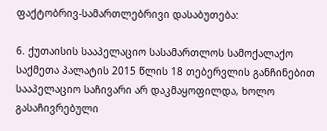ფაქტობრივ-სამართლებრივი დასაბუთება:

6. ქუთაისის სააპელაციო სასამართლოს სამოქალაქო საქმეთა პალატის 2015 წლის 18 თებერვლის განჩინებით სააპელაციო საჩივარი არ დაკმაყოფილდა, ხოლო გასაჩივრებული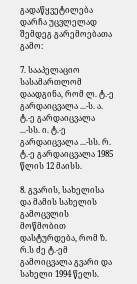გადაწყვეტილება დარჩა უცვლელად შემდეგ გარემოებათა გამო:

7. სააპელაციო სასამართლომ დაადგინა, რომ ლ. ტ.-ე გარდაიცვალა ...-ს. ა. ტ.-ე გარდაიცვალა ...-სს. ი. ტ.-ე გარდაიცვალა ...-სს. რ. ტ.-ე გარდაიცვალა 1985 წლის 12 მაისს.

8. გვარის, სახელისა და მამის სახელის გამოცვლის მოწმობით დასტურდება, რომ ზ. რ.ს ძე ტ.-ემ გამოიცვალა გვარი და სახელი 1994 წელს.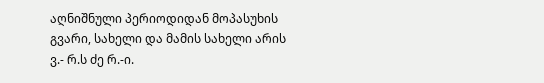აღნიშნული პერიოდიდან მოპასუხის გვარი, სახელი და მამის სახელი არის ვ.- რ.ს ძე რ.-ი.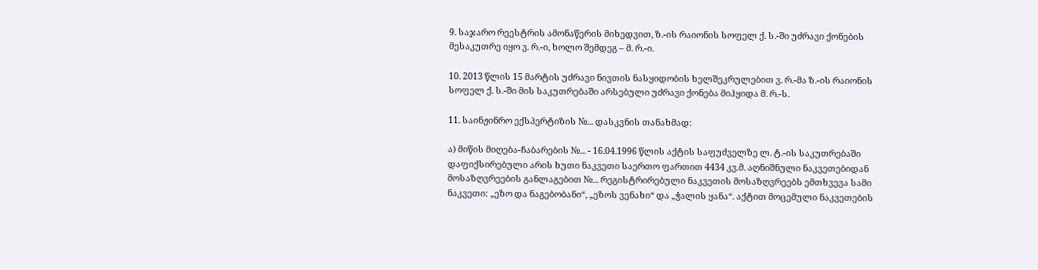9. საჯარო რეესტრის ამონაწერის მიხედვით, ზ.-ის რაიონის სოფელ ქ. ს.-ში უძრავი ქონების მესაკუთრე იყო ვ. რ.-ი, ხოლო შემდეგ – მ. რ.-ი.

10. 2013 წლის 15 მარტის უძრავი ნივთის ნასყიდობის ხელშეკრულებით ვ. რ.-მა ზ.-ის რაიონის სოფელ ქ. ს.-ში მის საკუთრებაში არსებული უძრავი ქონება მიჰყიდა მ. რ.-ს.

11. საინჟინრო ექსპერტიზის №... დასკვნის თანახმად:

ა) მიწის მიღება-ჩაბარების №... - 16.04.1996 წლის აქტის საფუძველზე ლ. ტ.-ის საკუთრებაში დაფიქსირებული არის ხუთი ნაკვეთი საერთო ფართით 4434 კვ.მ. აღნიშნული ნაკვეთებიდან მოსაზღვრეების განლაგებით №... რეგისტრირებული ნაკვეთის მოსაზღვრეებს ემთხვევა სამი ნაკვეთი: „ეზო და ნაგებობანი“, „ეზოს ვენახი“ და „ჭალის ყანა“. აქტით მოცემული ნაკვეთების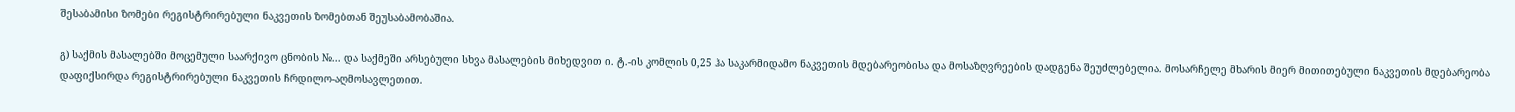შესაბამისი ზომები რეგისტრირებული ნაკვეთის ზომებთან შეუსაბამობაშია.

გ) საქმის მასალებში მოცემული საარქივო ცნობის №... და საქმეში არსებული სხვა მასალების მიხედვით ი. ტ.-ის კომლის 0,25 ჰა საკარმიდამო ნაკვეთის მდებარეობისა და მოსაზღვრეების დადგენა შეუძლებელია. მოსარჩელე მხარის მიერ მითითებული ნაკვეთის მდებარეობა დაფიქსირდა რეგისტრირებული ნაკვეთის ჩრდილო-აღმოსავლეთით.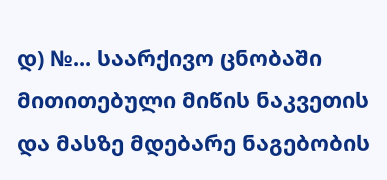დ) №... საარქივო ცნობაში მითითებული მიწის ნაკვეთის და მასზე მდებარე ნაგებობის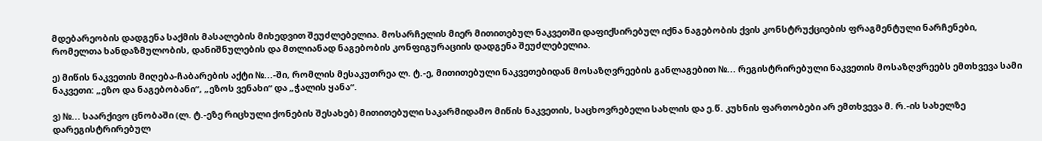მდებარეობის დადგენა საქმის მასალების მიხედვით შეუძლებელია. მოსარჩელის მიერ მითითებულ ნაკვეთში დაფიქსირებულ იქნა ნაგებობის ქვის კონსტრუქციების ფრაგმენტული ნარჩენები, რომელთა ხანდაზმულობის, დანიშნულების და მთლიანად ნაგებობის კონფიგურაციის დადგენა შეუძლებელია.

ე) მიწის ნაკვეთის მიღება-ჩაბარების აქტი №...-ში, რომლის მესაკუთრეა ლ. ტ.-ე, მითითებული ნაკვეთებიდან მოსაზღვრეების განლაგებით №... რეგისტრირებული ნაკვეთის მოსაზღვრეებს ემთხვევა სამი ნაკვეთი: „ეზო და ნაგებობანი“, „ეზოს ვენახი“ და „ჭალის ყანა“.

ვ) №... საარქივო ცნობაში (ლ. ტ.-ეზე რიცხული ქონების შესახებ) მითითებული საკარმიდამო მიწის ნაკვეთის, საცხოვრებელი სახლის და ე.წ. კუხნის ფართობები არ ემთხვევა მ. რ.-ის სახელზე დარეგისტრირებულ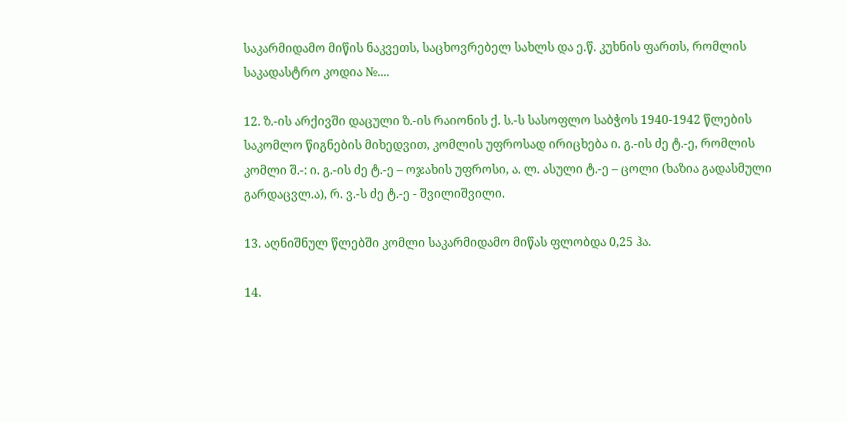საკარმიდამო მიწის ნაკვეთს, საცხოვრებელ სახლს და ე.წ. კუხნის ფართს, რომლის საკადასტრო კოდია №....

12. ზ.-ის არქივში დაცული ზ.-ის რაიონის ქ. ს.-ს სასოფლო საბჭოს 1940-1942 წლების საკომლო წიგნების მიხედვით, კომლის უფროსად ირიცხება ი. გ.-ის ძე ტ.-ე, რომლის კომლი შ.-: ი. გ.-ის ძე ტ.-ე – ოჯახის უფროსი, ა. ლ. ასული ტ.-ე – ცოლი (ხაზია გადასმული გარდაცვლ.ა), რ. ვ.-ს ძე ტ.-ე - შვილიშვილი.

13. აღნიშნულ წლებში კომლი საკარმიდამო მიწას ფლობდა 0,25 ჰა.

14.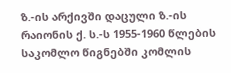ზ.-ის არქივში დაცული ზ.-ის რაიონის ქ. ს.-ს 1955-1960 წლების საკომლო წიგნებში კომლის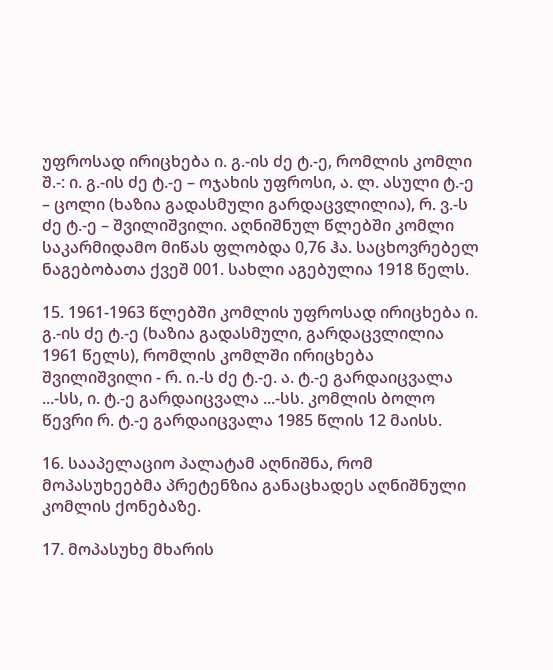უფროსად ირიცხება ი. გ.-ის ძე ტ.-ე, რომლის კომლი შ.-: ი. გ.-ის ძე ტ.-ე – ოჯახის უფროსი, ა. ლ. ასული ტ.-ე – ცოლი (ხაზია გადასმული გარდაცვლილია), რ. ვ.-ს ძე ტ.-ე – შვილიშვილი. აღნიშნულ წლებში კომლი საკარმიდამო მიწას ფლობდა 0,76 ჰა. საცხოვრებელ ნაგებობათა ქვეშ 001. სახლი აგებულია 1918 წელს.

15. 1961-1963 წლებში კომლის უფროსად ირიცხება ი. გ.-ის ძე ტ.-ე (ხაზია გადასმული, გარდაცვლილია 1961 წელს), რომლის კომლში ირიცხება შვილიშვილი - რ. ი.-ს ძე ტ.-ე. ა. ტ.-ე გარდაიცვალა ...-სს, ი. ტ.-ე გარდაიცვალა ...-სს. კომლის ბოლო წევრი რ. ტ.-ე გარდაიცვალა 1985 წლის 12 მაისს.

16. სააპელაციო პალატამ აღნიშნა, რომ მოპასუხეებმა პრეტენზია განაცხადეს აღნიშნული კომლის ქონებაზე.

17. მოპასუხე მხარის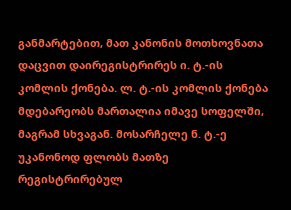განმარტებით, მათ კანონის მოთხოვნათა დაცვით დაირეგისტრირეს ი. ტ.-ის კომლის ქონება. ლ. ტ.-ის კომლის ქონება მდებარეობს მართალია იმავე სოფელში, მაგრამ სხვაგან. მოსარჩელე ნ. ტ.-ე უკანონოდ ფლობს მათზე რეგისტრირებულ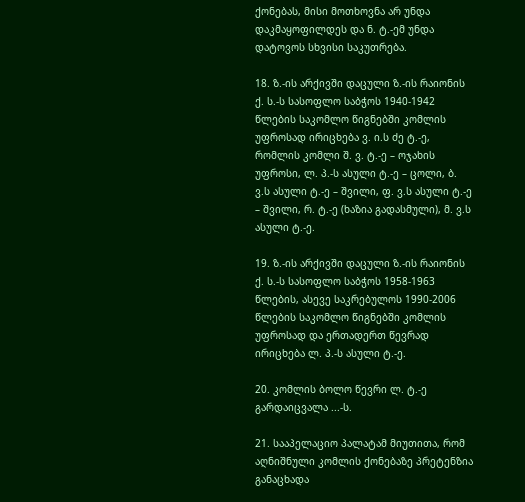ქონებას, მისი მოთხოვნა არ უნდა დაკმაყოფილდეს და ნ. ტ.-ემ უნდა დატოვოს სხვისი საკუთრება.

18. ზ.-ის არქივში დაცული ზ.-ის რაიონის ქ. ს.-ს სასოფლო საბჭოს 1940-1942 წლების საკომლო წიგნებში კომლის უფროსად ირიცხება ვ. ი.ს ძე ტ.-ე, რომლის კომლი შ. ვ. ტ.-ე – ოჯახის უფროსი, ლ. პ.-ს ასული ტ.-ე – ცოლი, ბ. ვ.ს ასული ტ.-ე – შვილი, ფ. ვ.ს ასული ტ.-ე – შვილი, რ. ტ.-ე (ხაზია გადასმული), მ. ვ.ს ასული ტ.-ე.

19. ზ.-ის არქივში დაცული ზ.-ის რაიონის ქ. ს.-ს სასოფლო საბჭოს 1958-1963 წლების, ასევე საკრებულოს 1990-2006 წლების საკომლო წიგნებში კომლის უფროსად და ერთადერთ წევრად ირიცხება ლ. პ.-ს ასული ტ.-ე.

20. კომლის ბოლო წევრი ლ. ტ.-ე გარდაიცვალა ...-ს.

21. სააპელაციო პალატამ მიუთითა, რომ აღნიშნული კომლის ქონებაზე პრეტენზია განაცხადა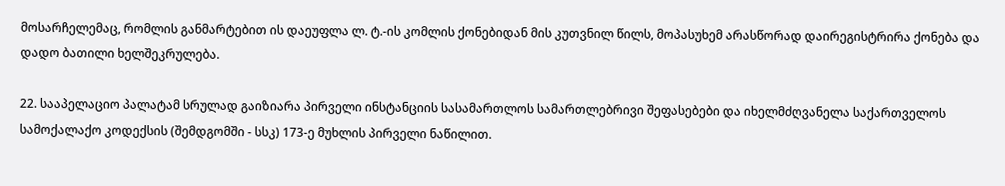მოსარჩელემაც, რომლის განმარტებით ის დაეუფლა ლ. ტ.-ის კომლის ქონებიდან მის კუთვნილ წილს, მოპასუხემ არასწორად დაირეგისტრირა ქონება და დადო ბათილი ხელშეკრულება.

22. სააპელაციო პალატამ სრულად გაიზიარა პირველი ინსტანციის სასამართლოს სამართლებრივი შეფასებები და იხელმძღვანელა საქართველოს სამოქალაქო კოდექსის (შემდგომში - სსკ) 173-ე მუხლის პირველი ნაწილით.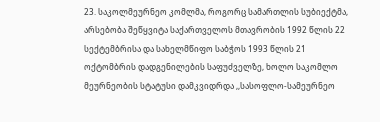23. საკოლმეურნეო კომლმა, როგორც სამართლის სუბიექტმა, არსებობა შეწყვიტა საქართველოს მთავრობის 1992 წლის 22 სექტემბრისა და სახელმწიფო საბჭოს 1993 წლის 21 ოქტომბრის დადგენილების საფუძველზე, ხოლო საკომლო მეურნეობის სტატუსი დამკვიდრდა ,,სასოფლო-სამეურნეო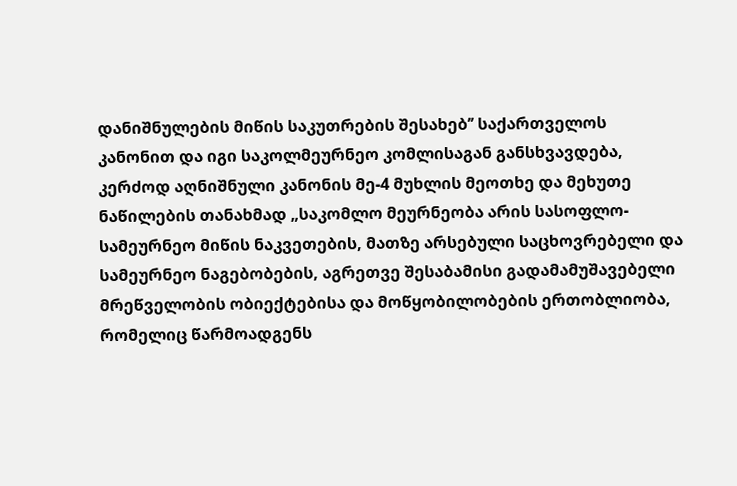დანიშნულების მიწის საკუთრების შესახებ’’ საქართველოს კანონით და იგი საკოლმეურნეო კომლისაგან განსხვავდება, კერძოდ აღნიშნული კანონის მე-4 მუხლის მეოთხე და მეხუთე ნაწილების თანახმად „საკომლო მეურნეობა არის სასოფლო-სამეურნეო მიწის ნაკვეთების, მათზე არსებული საცხოვრებელი და სამეურნეო ნაგებობების, აგრეთვე შესაბამისი გადამამუშავებელი მრეწველობის ობიექტებისა და მოწყობილობების ერთობლიობა, რომელიც წარმოადგენს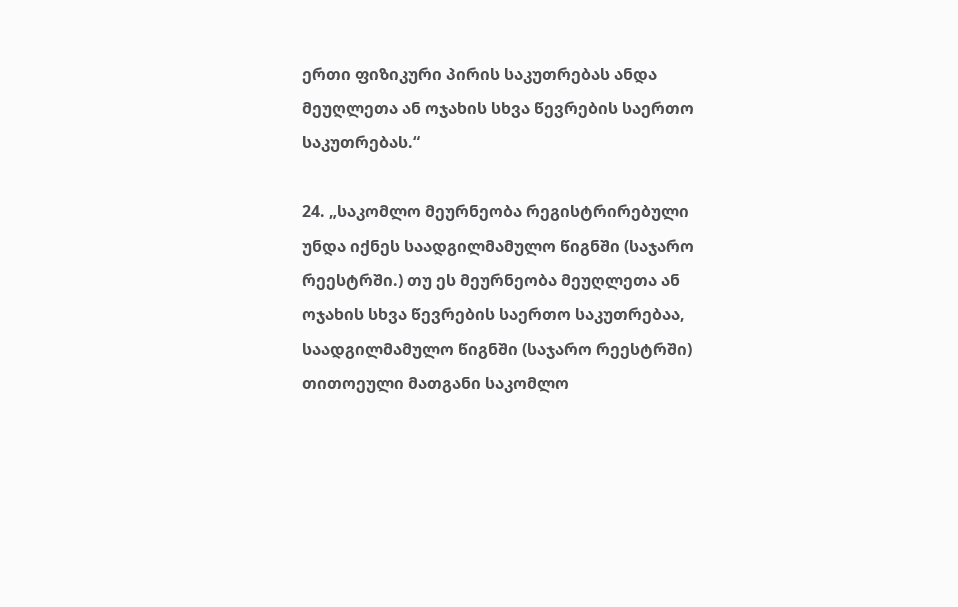ერთი ფიზიკური პირის საკუთრებას ანდა მეუღლეთა ან ოჯახის სხვა წევრების საერთო საკუთრებას.“

24. „საკომლო მეურნეობა რეგისტრირებული უნდა იქნეს საადგილმამულო წიგნში (საჯარო რეესტრში.) თუ ეს მეურნეობა მეუღლეთა ან ოჯახის სხვა წევრების საერთო საკუთრებაა, საადგილმამულო წიგნში (საჯარო რეესტრში) თითოეული მათგანი საკომლო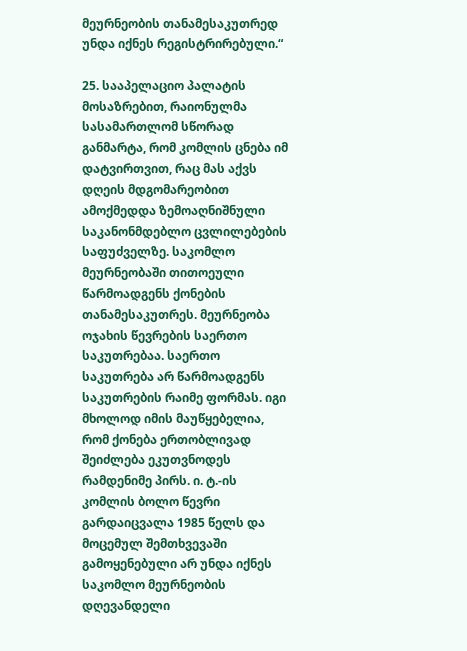მეურნეობის თანამესაკუთრედ უნდა იქნეს რეგისტრირებული.“

25. სააპელაციო პალატის მოსაზრებით, რაიონულმა სასამართლომ სწორად განმარტა, რომ კომლის ცნება იმ დატვირთვით, რაც მას აქვს დღეის მდგომარეობით ამოქმედდა ზემოაღნიშნული საკანონმდებლო ცვლილებების საფუძველზე. საკომლო მეურნეობაში თითოეული წარმოადგენს ქონების თანამესაკუთრეს. მეურნეობა ოჯახის წევრების საერთო საკუთრებაა. საერთო საკუთრება არ წარმოადგენს საკუთრების რაიმე ფორმას. იგი მხოლოდ იმის მაუწყებელია, რომ ქონება ერთობლივად შეიძლება ეკუთვნოდეს რამდენიმე პირს. ი. ტ.-ის კომლის ბოლო წევრი გარდაიცვალა 1985 წელს და მოცემულ შემთხვევაში გამოყენებული არ უნდა იქნეს საკომლო მეურნეობის დღევანდელი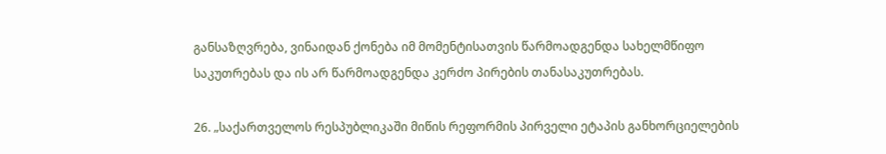განსაზღვრება, ვინაიდან ქონება იმ მომენტისათვის წარმოადგენდა სახელმწიფო საკუთრებას და ის არ წარმოადგენდა კერძო პირების თანასაკუთრებას.

26. „საქართველოს რესპუბლიკაში მიწის რეფორმის პირველი ეტაპის განხორციელების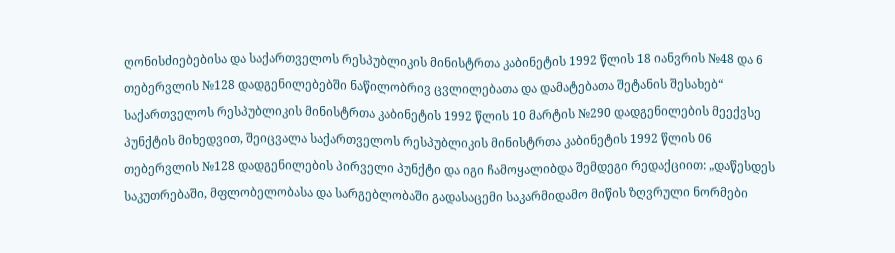ღონისძიებებისა და საქართველოს რესპუბლიკის მინისტრთა კაბინეტის 1992 წლის 18 იანვრის №48 და 6 თებერვლის №128 დადგენილებებში ნაწილობრივ ცვლილებათა და დამატებათა შეტანის შესახებ“ საქართველოს რესპუბლიკის მინისტრთა კაბინეტის 1992 წლის 10 მარტის №290 დადგენილების მეექვსე პუნქტის მიხედვით, შეიცვალა საქართველოს რესპუბლიკის მინისტრთა კაბინეტის 1992 წლის 06 თებერვლის №128 დადგენილების პირველი პუნქტი და იგი ჩამოყალიბდა შემდეგი რედაქციით: „დაწესდეს საკუთრებაში, მფლობელობასა და სარგებლობაში გადასაცემი საკარმიდამო მიწის ზღვრული ნორმები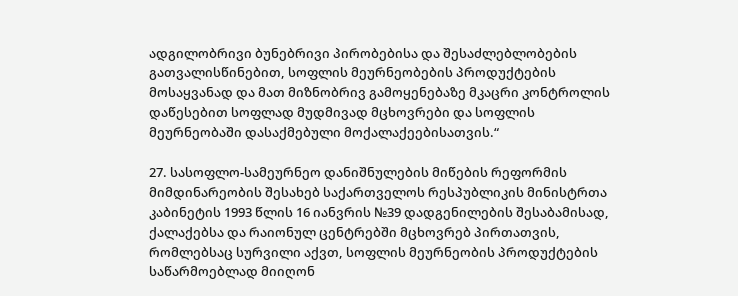ადგილობრივი ბუნებრივი პირობებისა და შესაძლებლობების გათვალისწინებით, სოფლის მეურნეობების პროდუქტების მოსაყვანად და მათ მიზნობრივ გამოყენებაზე მკაცრი კონტროლის დაწესებით სოფლად მუდმივად მცხოვრები და სოფლის მეურნეობაში დასაქმებული მოქალაქეებისათვის.“

27. სასოფლო-სამეურნეო დანიშნულების მიწების რეფორმის მიმდინარეობის შესახებ საქართველოს რესპუბლიკის მინისტრთა კაბინეტის 1993 წლის 16 იანვრის №39 დადგენილების შესაბამისად, ქალაქებსა და რაიონულ ცენტრებში მცხოვრებ პირთათვის, რომლებსაც სურვილი აქვთ, სოფლის მეურნეობის პროდუქტების საწარმოებლად მიიღონ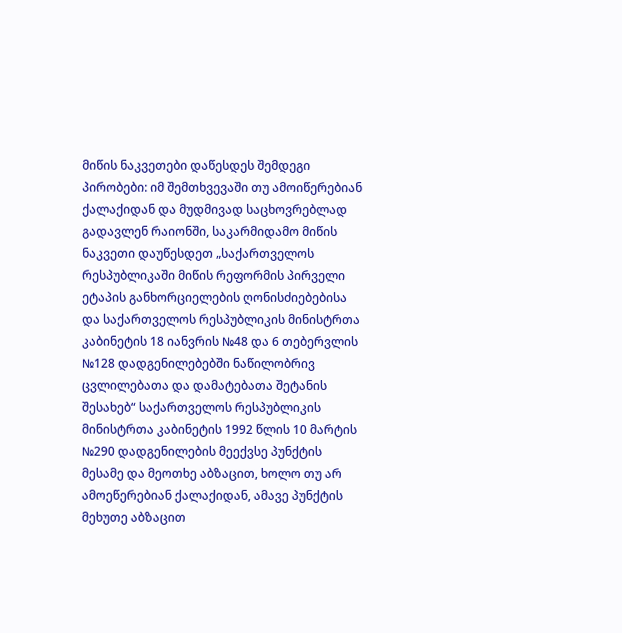მიწის ნაკვეთები დაწესდეს შემდეგი პირობები: იმ შემთხვევაში თუ ამოიწერებიან ქალაქიდან და მუდმივად საცხოვრებლად გადავლენ რაიონში, საკარმიდამო მიწის ნაკვეთი დაუწესდეთ „საქართველოს რესპუბლიკაში მიწის რეფორმის პირველი ეტაპის განხორციელების ღონისძიებებისა და საქართველოს რესპუბლიკის მინისტრთა კაბინეტის 18 იანვრის №48 და 6 თებერვლის №128 დადგენილებებში ნაწილობრივ ცვლილებათა და დამატებათა შეტანის შესახებ“ საქართველოს რესპუბლიკის მინისტრთა კაბინეტის 1992 წლის 10 მარტის №290 დადგენილების მეექვსე პუნქტის მესამე და მეოთხე აბზაცით, ხოლო თუ არ ამოეწერებიან ქალაქიდან, ამავე პუნქტის მეხუთე აბზაცით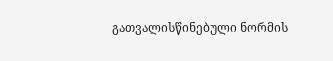გათვალისწინებული ნორმის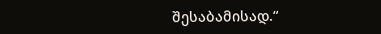შესაბამისად.“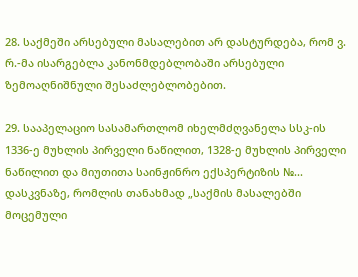28. საქმეში არსებული მასალებით არ დასტურდება, რომ ვ. რ.-მა ისარგებლა კანონმდებლობაში არსებული ზემოაღნიშნული შესაძლებლობებით.

29. სააპელაციო სასამართლომ იხელმძღვანელა სსკ-ის 1336-ე მუხლის პირველი ნაწილით, 1328-ე მუხლის პირველი ნაწილით და მიუთითა საინჟინრო ექსპერტიზის №... დასკვნაზე, რომლის თანახმად „საქმის მასალებში მოცემული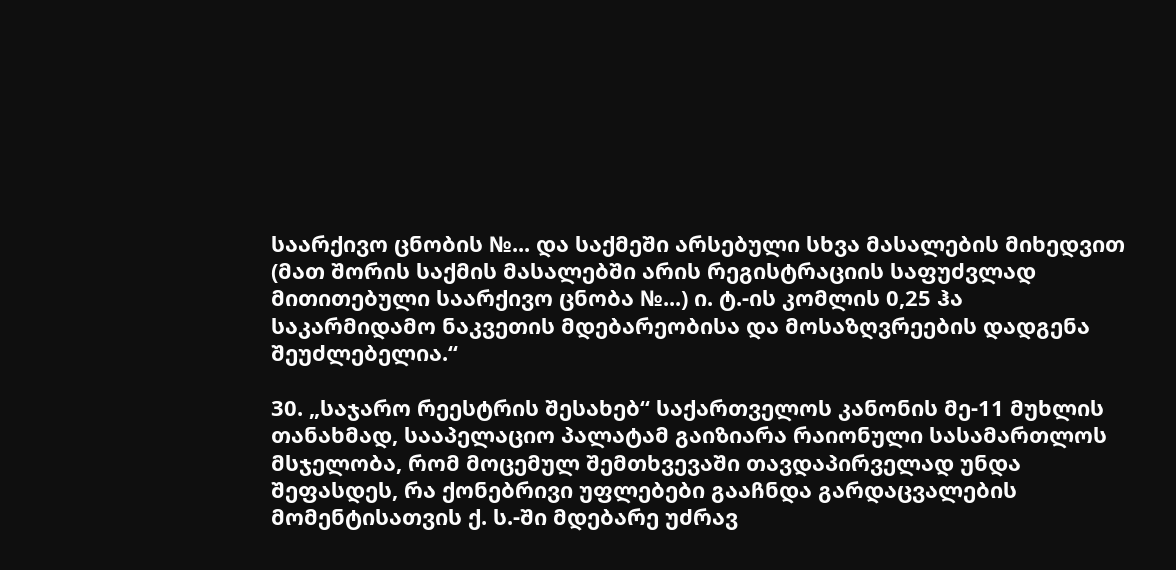საარქივო ცნობის №... და საქმეში არსებული სხვა მასალების მიხედვით (მათ შორის საქმის მასალებში არის რეგისტრაციის საფუძვლად მითითებული საარქივო ცნობა №...) ი. ტ.-ის კომლის 0,25 ჰა საკარმიდამო ნაკვეთის მდებარეობისა და მოსაზღვრეების დადგენა შეუძლებელია.“

30. „საჯარო რეესტრის შესახებ“ საქართველოს კანონის მე-11 მუხლის თანახმად, სააპელაციო პალატამ გაიზიარა რაიონული სასამართლოს მსჯელობა, რომ მოცემულ შემთხვევაში თავდაპირველად უნდა შეფასდეს, რა ქონებრივი უფლებები გააჩნდა გარდაცვალების მომენტისათვის ქ. ს.-ში მდებარე უძრავ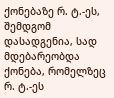ქონებაზე რ. ტ.-ეს, შემდგომ დასადგენია, სად მდებარეობდა ქონება, რომელზეც რ. ტ.-ეს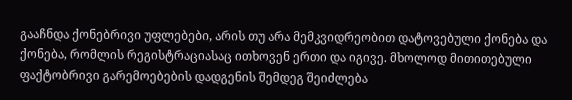გააჩნდა ქონებრივი უფლებები, არის თუ არა მემკვიდრეობით დატოვებული ქონება და ქონება, რომლის რეგისტრაციასაც ითხოვენ ერთი და იგივე. მხოლოდ მითითებული ფაქტობრივი გარემოებების დადგენის შემდეგ შეიძლება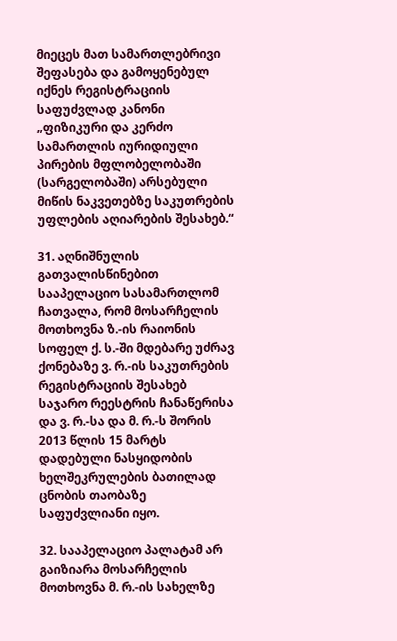მიეცეს მათ სამართლებრივი შეფასება და გამოყენებულ იქნეს რეგისტრაციის საფუძვლად კანონი „ფიზიკური და კერძო სამართლის იურიდიული პირების მფლობელობაში (სარგელობაში) არსებული მიწის ნაკვეთებზე საკუთრების უფლების აღიარების შესახებ.“

31. აღნიშნულის გათვალისწინებით სააპელაციო სასამართლომ ჩათვალა, რომ მოსარჩელის მოთხოვნა ზ.-ის რაიონის სოფელ ქ. ს.-ში მდებარე უძრავ ქონებაზე ვ. რ.-ის საკუთრების რეგისტრაციის შესახებ საჯარო რეესტრის ჩანაწერისა და ვ. რ.-სა და მ. რ.-ს შორის 2013 წლის 15 მარტს დადებული ნასყიდობის ხელშეკრულების ბათილად ცნობის თაობაზე საფუძვლიანი იყო.

32. სააპელაციო პალატამ არ გაიზიარა მოსარჩელის მოთხოვნა მ. რ.-ის სახელზე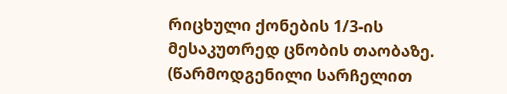რიცხული ქონების 1/3-ის მესაკუთრედ ცნობის თაობაზე. (წარმოდგენილი სარჩელით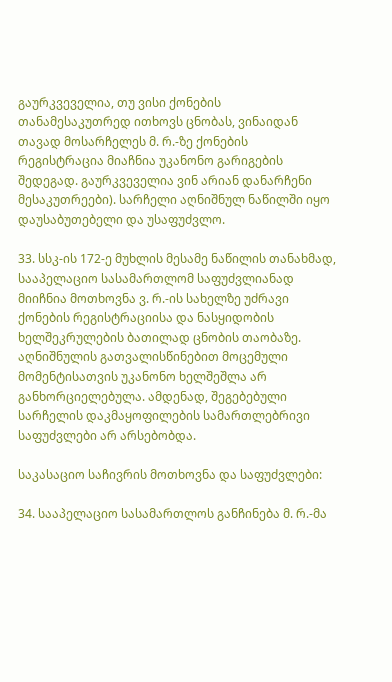გაურკვეველია, თუ ვისი ქონების თანამესაკუთრედ ითხოვს ცნობას, ვინაიდან თავად მოსარჩელეს მ. რ.-ზე ქონების რეგისტრაცია მიაჩნია უკანონო გარიგების შედეგად. გაურკვეველია ვინ არიან დანარჩენი მესაკუთრეები). სარჩელი აღნიშნულ ნაწილში იყო დაუსაბუთებელი და უსაფუძვლო.

33. სსკ-ის 172-ე მუხლის მესამე ნაწილის თანახმად, სააპელაციო სასამართლომ საფუძვლიანად მიიჩნია მოთხოვნა ვ. რ.-ის სახელზე უძრავი ქონების რეგისტრაციისა და ნასყიდობის ხელშეკრულების ბათილად ცნობის თაობაზე. აღნიშნულის გათვალისწინებით მოცემული მომენტისათვის უკანონო ხელშეშლა არ განხორციელებულა. ამდენად, შეგებებული სარჩელის დაკმაყოფილების სამართლებრივი საფუძვლები არ არსებობდა.

საკასაციო საჩივრის მოთხოვნა და საფუძვლები:

34. სააპელაციო სასამართლოს განჩინება მ. რ.-მა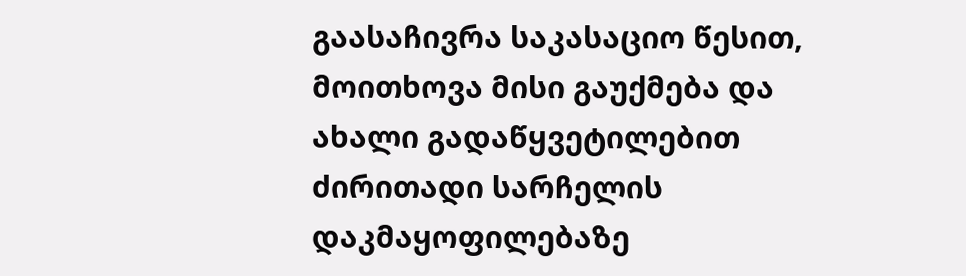გაასაჩივრა საკასაციო წესით, მოითხოვა მისი გაუქმება და ახალი გადაწყვეტილებით ძირითადი სარჩელის დაკმაყოფილებაზე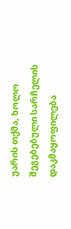უარის თქმა, ხოლო შეგებებული სარჩელის დაკმაყოფილება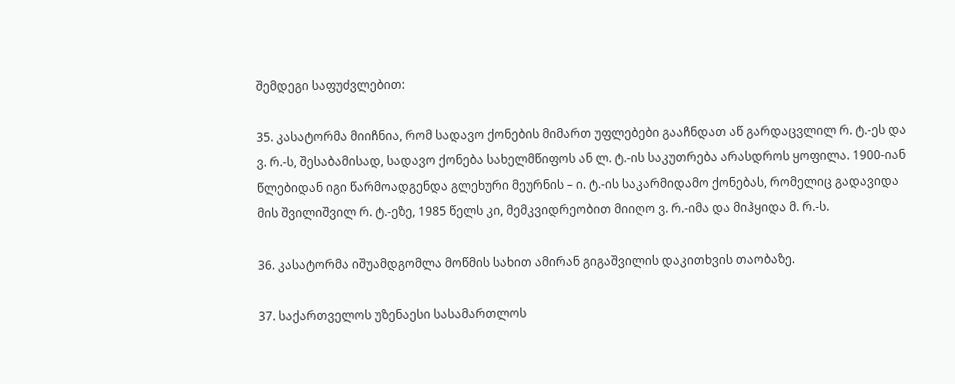შემდეგი საფუძვლებით:

35. კასატორმა მიიჩნია, რომ სადავო ქონების მიმართ უფლებები გააჩნდათ აწ გარდაცვლილ რ. ტ.-ეს და ვ. რ.-ს, შესაბამისად, სადავო ქონება სახელმწიფოს ან ლ. ტ.-ის საკუთრება არასდროს ყოფილა. 1900-იან წლებიდან იგი წარმოადგენდა გლეხური მეურნის – ი. ტ.-ის საკარმიდამო ქონებას, რომელიც გადავიდა მის შვილიშვილ რ. ტ.-ეზე, 1985 წელს კი, მემკვიდრეობით მიიღო ვ. რ.-იმა და მიჰყიდა მ. რ.-ს.

36. კასატორმა იშუამდგომლა მოწმის სახით ამირან გიგაშვილის დაკითხვის თაობაზე.

37. საქართველოს უზენაესი სასამართლოს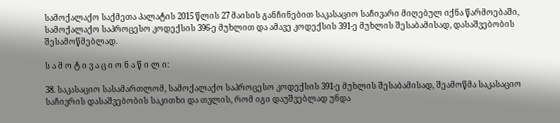სამოქალაქო საქმეთა პალატის 2015 წლის 27 მაისის განჩინებით საკასაციო საჩივარი მიღებულ იქნა წარმოებაში, სამოქალაქო საპროცესო კოდექსის 396-ე მუხლით და ამავე კოდექსის 391-ე მუხლის შესაბამისად, დასაშვებობის შესამოწმებლად.

ს ა მ ო ტ ი ვ ა ც ი ო ნ ა წ ი ლ ი:

38. საკასაციო სასამართლომ, სამოქალაქო საპროცესო კოდექსის 391-ე მუხლის შესაბამისად, შეამოწმა საკასაციო საჩივრის დასაშვებობის საკითხი და თვლის, რომ იგი დაუშვებლად უნდა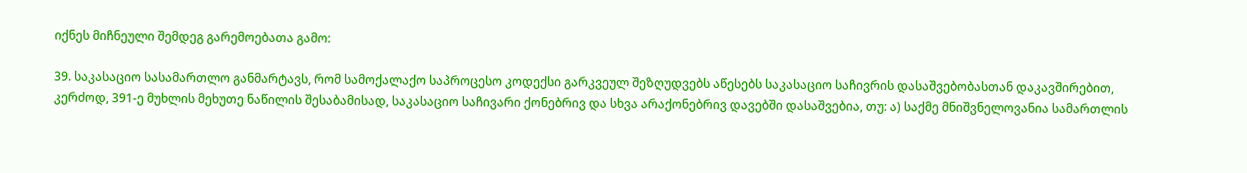იქნეს მიჩნეული შემდეგ გარემოებათა გამო:

39. საკასაციო სასამართლო განმარტავს, რომ სამოქალაქო საპროცესო კოდექსი გარკვეულ შეზღუდვებს აწესებს საკასაციო საჩივრის დასაშვებობასთან დაკავშირებით, კერძოდ, 391-ე მუხლის მეხუთე ნაწილის შესაბამისად, საკასაციო საჩივარი ქონებრივ და სხვა არაქონებრივ დავებში დასაშვებია, თუ: ა) საქმე მნიშვნელოვანია სამართლის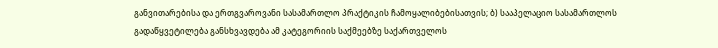განვითარებისა და ერთგვაროვანი სასამართლო პრაქტიკის ჩამოყალიბებისათვის; ბ) სააპელაციო სასამართლოს გადაწყვეტილება განსხვავდება ამ კატეგორიის საქმეებზე საქართველოს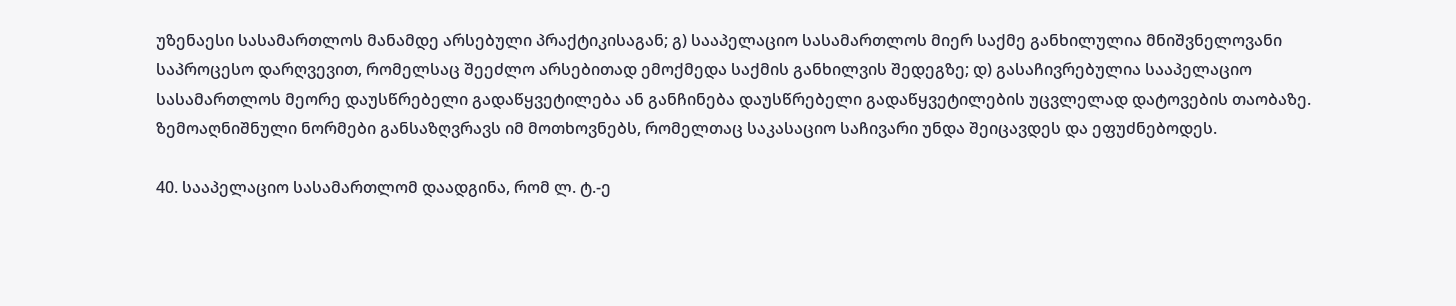უზენაესი სასამართლოს მანამდე არსებული პრაქტიკისაგან; გ) სააპელაციო სასამართლოს მიერ საქმე განხილულია მნიშვნელოვანი საპროცესო დარღვევით, რომელსაც შეეძლო არსებითად ემოქმედა საქმის განხილვის შედეგზე; დ) გასაჩივრებულია სააპელაციო სასამართლოს მეორე დაუსწრებელი გადაწყვეტილება ან განჩინება დაუსწრებელი გადაწყვეტილების უცვლელად დატოვების თაობაზე. ზემოაღნიშნული ნორმები განსაზღვრავს იმ მოთხოვნებს, რომელთაც საკასაციო საჩივარი უნდა შეიცავდეს და ეფუძნებოდეს.

40. სააპელაციო სასამართლომ დაადგინა, რომ ლ. ტ.-ე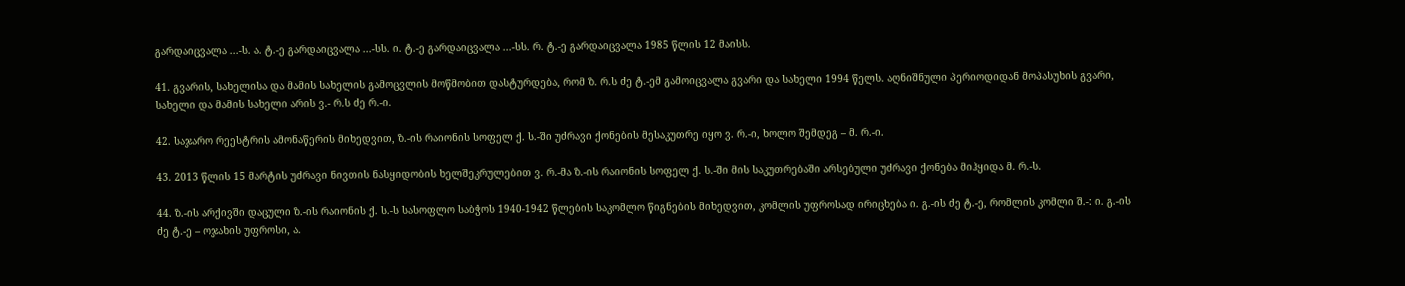გარდაიცვალა ...-ს. ა. ტ.-ე გარდაიცვალა ...-სს. ი. ტ.-ე გარდაიცვალა ...-სს. რ. ტ.-ე გარდაიცვალა 1985 წლის 12 მაისს.

41. გვარის, სახელისა და მამის სახელის გამოცვლის მოწმობით დასტურდება, რომ ზ. რ.ს ძე ტ.-ემ გამოიცვალა გვარი და სახელი 1994 წელს. აღნიშნული პერიოდიდან მოპასუხის გვარი, სახელი და მამის სახელი არის ვ.- რ.ს ძე რ.-ი.

42. საჯარო რეესტრის ამონაწერის მიხედვით, ზ.-ის რაიონის სოფელ ქ. ს.-ში უძრავი ქონების მესაკუთრე იყო ვ. რ.-ი, ხოლო შემდეგ – მ. რ.-ი.

43. 2013 წლის 15 მარტის უძრავი ნივთის ნასყიდობის ხელშეკრულებით ვ. რ.-მა ზ.-ის რაიონის სოფელ ქ. ს.-ში მის საკუთრებაში არსებული უძრავი ქონება მიჰყიდა მ. რ.-ს.

44. ზ.-ის არქივში დაცული ზ.-ის რაიონის ქ. ს.-ს სასოფლო საბჭოს 1940-1942 წლების საკომლო წიგნების მიხედვით, კომლის უფროსად ირიცხება ი. გ.-ის ძე ტ.-ე, რომლის კომლი შ.-: ი. გ.-ის ძე ტ.-ე – ოჯახის უფროსი, ა.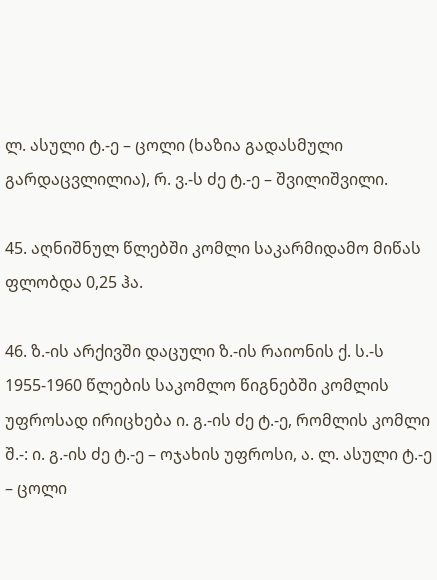ლ. ასული ტ.-ე – ცოლი (ხაზია გადასმული გარდაცვლილია), რ. ვ.-ს ძე ტ.-ე – შვილიშვილი.

45. აღნიშნულ წლებში კომლი საკარმიდამო მიწას ფლობდა 0,25 ჰა.

46. ზ.-ის არქივში დაცული ზ.-ის რაიონის ქ. ს.-ს 1955-1960 წლების საკომლო წიგნებში კომლის უფროსად ირიცხება ი. გ.-ის ძე ტ.-ე, რომლის კომლი შ.-: ი. გ.-ის ძე ტ.-ე – ოჯახის უფროსი, ა. ლ. ასული ტ.-ე – ცოლი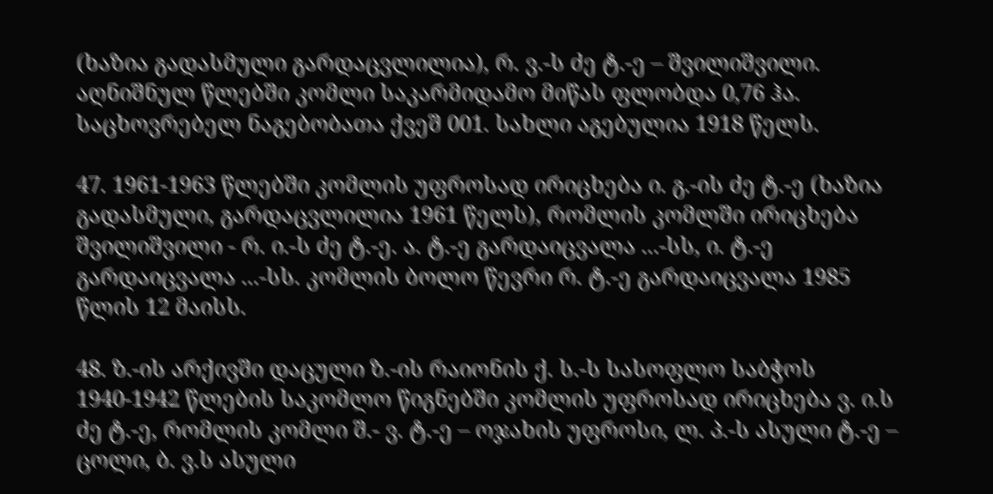(ხაზია გადასმული გარდაცვლილია), რ. ვ.-ს ძე ტ.-ე – შვილიშვილი. აღნიშნულ წლებში კომლი საკარმიდამო მიწას ფლობდა 0,76 ჰა. საცხოვრებელ ნაგებობათა ქვეშ 001. სახლი აგებულია 1918 წელს.

47. 1961-1963 წლებში კომლის უფროსად ირიცხება ი. გ.-ის ძე ტ.-ე (ხაზია გადასმული, გარდაცვლილია 1961 წელს), რომლის კომლში ირიცხება შვილიშვილი - რ. ი.-ს ძე ტ.-ე. ა. ტ.-ე გარდაიცვალა ...-სს, ი. ტ.-ე გარდაიცვალა ...-სს. კომლის ბოლო წევრი რ. ტ.-ე გარდაიცვალა 1985 წლის 12 მაისს.

48. ზ.-ის არქივში დაცული ზ.-ის რაიონის ქ. ს.-ს სასოფლო საბჭოს 1940-1942 წლების საკომლო წიგნებში კომლის უფროსად ირიცხება ვ. ი.ს ძე ტ.-ე, რომლის კომლი შ.- ვ. ტ.-ე – ოჯახის უფროსი, ლ. პ.-ს ასული ტ.-ე – ცოლი, ბ. ვ.ს ასული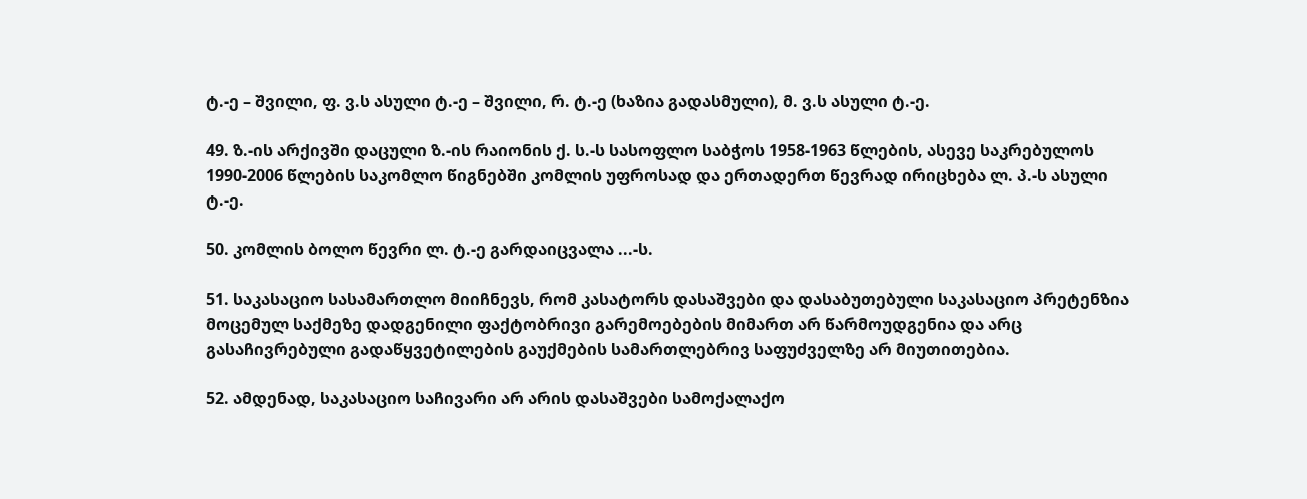ტ.-ე – შვილი, ფ. ვ.ს ასული ტ.-ე – შვილი, რ. ტ.-ე (ხაზია გადასმული), მ. ვ.ს ასული ტ.-ე.

49. ზ.-ის არქივში დაცული ზ.-ის რაიონის ქ. ს.-ს სასოფლო საბჭოს 1958-1963 წლების, ასევე საკრებულოს 1990-2006 წლების საკომლო წიგნებში კომლის უფროსად და ერთადერთ წევრად ირიცხება ლ. პ.-ს ასული ტ.-ე.

50. კომლის ბოლო წევრი ლ. ტ.-ე გარდაიცვალა ...-ს.

51. საკასაციო სასამართლო მიიჩნევს, რომ კასატორს დასაშვები და დასაბუთებული საკასაციო პრეტენზია მოცემულ საქმეზე დადგენილი ფაქტობრივი გარემოებების მიმართ არ წარმოუდგენია და არც გასაჩივრებული გადაწყვეტილების გაუქმების სამართლებრივ საფუძველზე არ მიუთითებია.

52. ამდენად, საკასაციო საჩივარი არ არის დასაშვები სამოქალაქო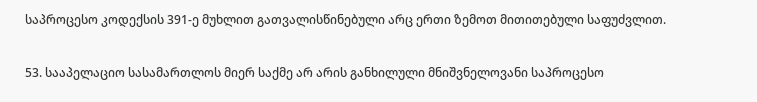საპროცესო კოდექსის 391-ე მუხლით გათვალისწინებული არც ერთი ზემოთ მითითებული საფუძვლით.

53. სააპელაციო სასამართლოს მიერ საქმე არ არის განხილული მნიშვნელოვანი საპროცესო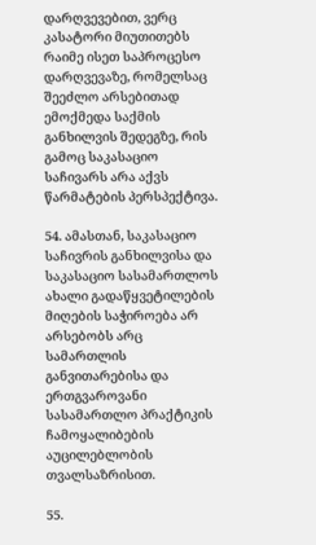დარღვევებით, ვერც კასატორი მიუთითებს რაიმე ისეთ საპროცესო დარღვევაზე, რომელსაც შეეძლო არსებითად ემოქმედა საქმის განხილვის შედეგზე, რის გამოც საკასაციო საჩივარს არა აქვს წარმატების პერსპექტივა.

54. ამასთან, საკასაციო საჩივრის განხილვისა და საკასაციო სასამართლოს ახალი გადაწყვეტილების მიღების საჭიროება არ არსებობს არც სამართლის განვითარებისა და ერთგვაროვანი სასამართლო პრაქტიკის ჩამოყალიბების აუცილებლობის თვალსაზრისით.

55.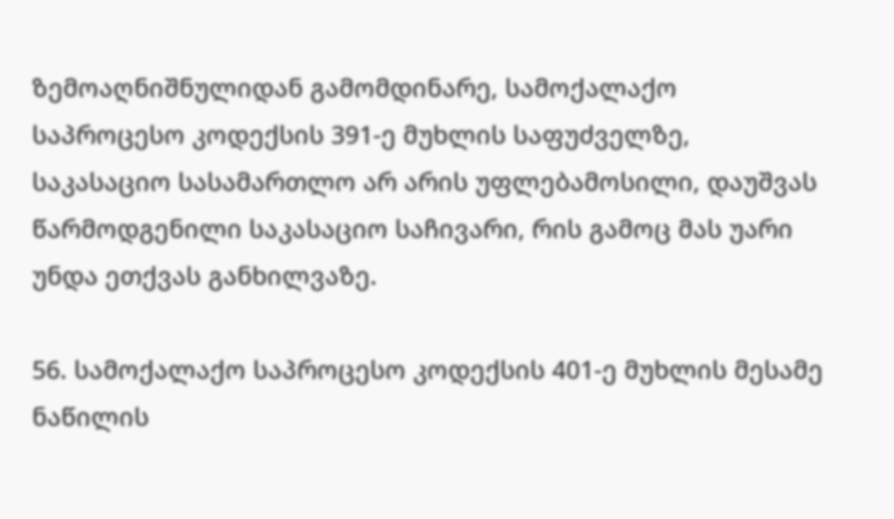ზემოაღნიშნულიდან გამომდინარე, სამოქალაქო საპროცესო კოდექსის 391-ე მუხლის საფუძველზე, საკასაციო სასამართლო არ არის უფლებამოსილი, დაუშვას წარმოდგენილი საკასაციო საჩივარი, რის გამოც მას უარი უნდა ეთქვას განხილვაზე.

56. სამოქალაქო საპროცესო კოდექსის 401-ე მუხლის მესამე ნაწილის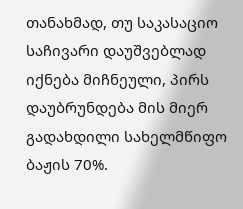თანახმად, თუ საკასაციო საჩივარი დაუშვებლად იქნება მიჩნეული, პირს დაუბრუნდება მის მიერ გადახდილი სახელმწიფო ბაჟის 70%.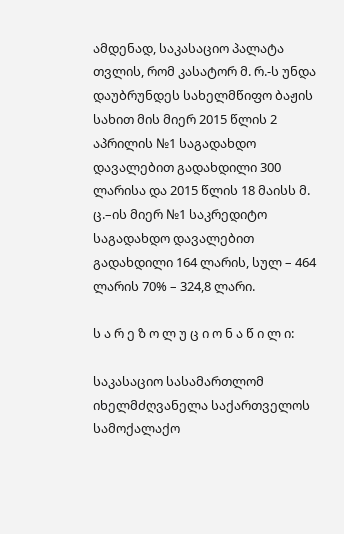ამდენად, საკასაციო პალატა თვლის, რომ კასატორ მ. რ.-ს უნდა დაუბრუნდეს სახელმწიფო ბაჟის სახით მის მიერ 2015 წლის 2 აპრილის №1 საგადახდო დავალებით გადახდილი 300 ლარისა და 2015 წლის 18 მაისს მ. ც.–ის მიერ №1 საკრედიტო საგადახდო დავალებით გადახდილი 164 ლარის, სულ – 464 ლარის 70% – 324,8 ლარი.

ს ა რ ე ზ ო ლ უ ც ი ო ნ ა წ ი ლ ი:

საკასაციო სასამართლომ იხელმძღვანელა საქართველოს სამოქალაქო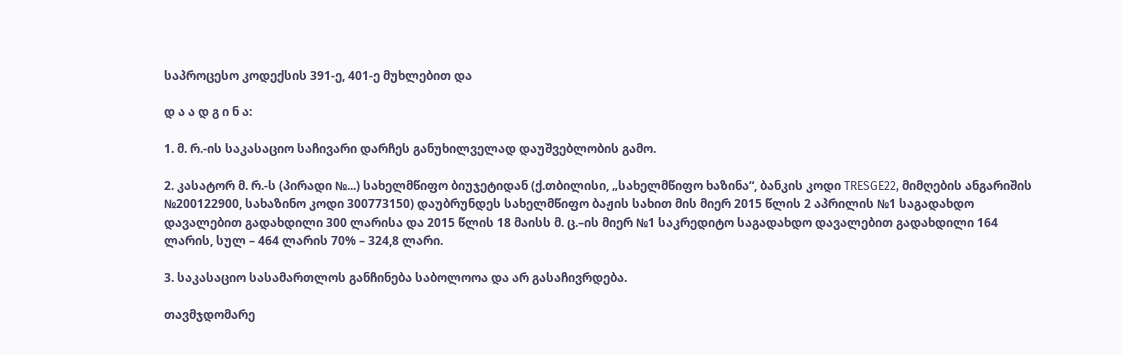საპროცესო კოდექსის 391-ე, 401-ე მუხლებით და

დ ა ა დ გ ი ნ ა:

1. მ. რ.-ის საკასაციო საჩივარი დარჩეს განუხილველად დაუშვებლობის გამო.

2. კასატორ მ. რ.-ს (პირადი №...) სახელმწიფო ბიუჯეტიდან (ქ.თბილისი, „სახელმწიფო ხაზინა“, ბანკის კოდი TRESGE22, მიმღების ანგარიშის №200122900, სახაზინო კოდი 300773150) დაუბრუნდეს სახელმწიფო ბაჟის სახით მის მიერ 2015 წლის 2 აპრილის №1 საგადახდო დავალებით გადახდილი 300 ლარისა და 2015 წლის 18 მაისს მ. ც.–ის მიერ №1 საკრედიტო საგადახდო დავალებით გადახდილი 164 ლარის, სულ – 464 ლარის 70% – 324,8 ლარი.

3. საკასაციო სასამართლოს განჩინება საბოლოოა და არ გასაჩივრდება.

თავმჯდომარე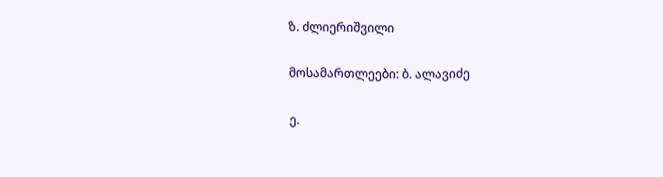ზ. ძლიერიშვილი

მოსამართლეები: ბ. ალავიძე

ე.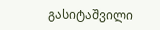გასიტაშვილი